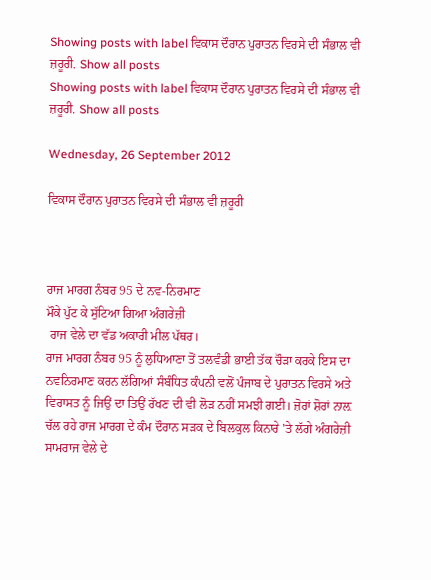Showing posts with label ਵਿਕਾਸ ਦੌਰਾਨ ਪੁਰਾਤਨ ਵਿਰਸੇ ਦੀ ਸੰਭਾਲ ਵੀ ਜ਼ਰੂਰੀ. Show all posts
Showing posts with label ਵਿਕਾਸ ਦੌਰਾਨ ਪੁਰਾਤਨ ਵਿਰਸੇ ਦੀ ਸੰਭਾਲ ਵੀ ਜ਼ਰੂਰੀ. Show all posts

Wednesday, 26 September 2012

ਵਿਕਾਸ ਦੌਰਾਨ ਪੁਰਾਤਨ ਵਿਰਸੇ ਦੀ ਸੰਭਾਲ ਵੀ ਜ਼ਰੂਰੀ



ਰਾਜ ਮਾਰਗ ਨੰਬਰ 95 ਦੇ ਨਵ-ਨਿਰਮਾਣ
ਮੌਕੇ ਪੁੱਟ ਕੇ ਸੁੱਟਿਆ ਗਿਆ ਅੰਗਰੇਜ਼ੀ
 ਰਾਜ ਵੇਲੇ ਦਾ ਵੱਡ ਅਕਾਰੀ ਮੀਲ ਪੱਥਰ।
ਰਾਜ ਮਾਰਗ ਨੰਬਰ 95 ਨੂੰ ਲੁਧਿਆਣਾ ਤੋਂ ਤਲਵੰਡੀ ਭਾਈ ਤੱਕ ਚੌੜਾ ਕਰਕੇ ਇਸ ਦਾ ਨਵਨਿਰਮਾਣ ਕਰਨ ਲੱਗਿਆਂ ਸੰਬੰਧਿਤ ਕੰਪਨੀ ਵਲੋਂ ਪੰਜਾਬ ਦੇ ਪੁਰਾਤਨ ਵਿਰਸੇ ਅਤੇ ਵਿਰਾਸਤ ਨੂੰ ਜਿਉਂ ਦਾ ਤਿਉਂ ਰੱਖਣ ਦੀ ਵੀ ਲੋੜ ਨਹੀਂ ਸਮਝੀ ਗਈ। ਜ਼ੋਰਾਂ ਸ਼ੋਰਾਂ ਨਾਲ਼ ਚੱਲ ਰਹੇ ਰਾਜ ਮਾਰਗ ਦੇ ਕੰਮ ਦੌਰਾਨ ਸੜਕ ਦੇ ਬਿਲਕੁਲ ਕਿਨਾਰੇ 'ਤੇ ਲੱਗੇ ਅੰਗਰੇਜ਼ੀ ਸਾਮਰਾਜ ਵੇਲੇ ਦੇ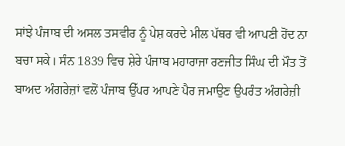ਸਾਂਝੇ ਪੰਜਾਬ ਦੀ ਅਸਲ ਤਸਵੀਰ ਨੂੰ ਪੇਸ਼ ਕਰਦੇ ਮੀਲ ਪੱਥਰ ਵੀ ਆਪਣੀ ਹੋਂਦ ਨਾ ਬਚਾ ਸਕੇ। ਸੰਨ 1839 ਵਿਚ ਸ਼ੇਰੇ ਪੰਜਾਬ ਮਹਾਰਾਜਾ ਰਣਜੀਤ ਸਿੰਘ ਦੀ ਮੌਤ ਤੋਂ ਬਾਅਦ ਅੰਗਰੇਜ਼ਾਂ ਵਲੋਂ ਪੰਜਾਬ ਉੱਪਰ ਆਪਣੇ ਪੈਰ ਜਮਾਉਣ ਉਪਰੰਤ ਅੰਗਰੇਜ਼ੀ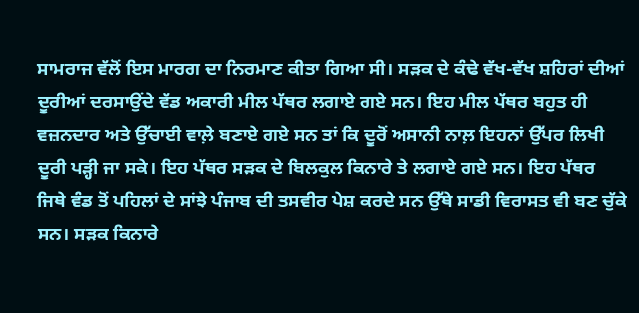ਸਾਮਰਾਜ ਵੱਲੋਂ ਇਸ ਮਾਰਗ ਦਾ ਨਿਰਮਾਣ ਕੀਤਾ ਗਿਆ ਸੀ। ਸੜਕ ਦੇ ਕੰਢੇ ਵੱਖ-ਵੱਖ ਸ਼ਹਿਰਾਂ ਦੀਆਂ ਦੂਰੀਆਂ ਦਰਸਾਉਂਦੇ ਵੱਡ ਅਕਾਰੀ ਮੀਲ ਪੱਥਰ ਲਗਾਏ ਗਏ ਸਨ। ਇਹ ਮੀਲ ਪੱਥਰ ਬਹੁਤ ਹੀ ਵਜ਼ਨਦਾਰ ਅਤੇ ਉੱਚਾਈ ਵਾਲ਼ੇ ਬਣਾਏ ਗਏ ਸਨ ਤਾਂ ਕਿ ਦੂਰੋਂ ਅਸਾਨੀ ਨਾਲ਼ ਇਹਨਾਂ ਉੱਪਰ ਲਿਖੀ ਦੂਰੀ ਪੜ੍ਹੀ ਜਾ ਸਕੇ। ਇਹ ਪੱਥਰ ਸੜਕ ਦੇ ਬਿਲਕੁਲ ਕਿਨਾਰੇ ਤੇ ਲਗਾਏ ਗਏ ਸਨ। ਇਹ ਪੱਥਰ ਜਿਥੇ ਵੰਡ ਤੋਂ ਪਹਿਲਾਂ ਦੇ ਸਾਂਝੇ ਪੰਜਾਬ ਦੀ ਤਸਵੀਰ ਪੇਸ਼ ਕਰਦੇ ਸਨ ਉੱਥੇ ਸਾਡੀ ਵਿਰਾਸਤ ਵੀ ਬਣ ਚੁੱਕੇ ਸਨ। ਸੜਕ ਕਿਨਾਰੇ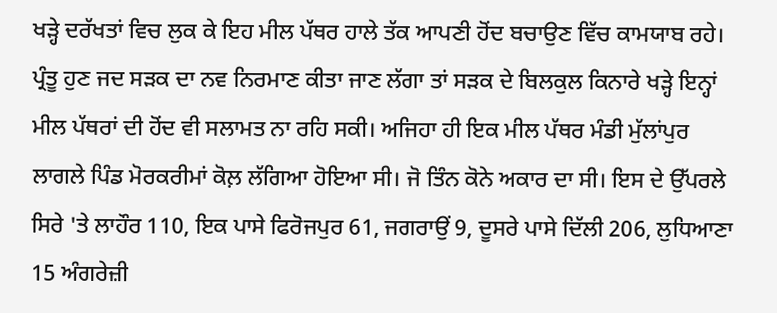ਖੜ੍ਹੇ ਦਰੱਖਤਾਂ ਵਿਚ ਲੁਕ ਕੇ ਇਹ ਮੀਲ ਪੱਥਰ ਹਾਲੇ ਤੱਕ ਆਪਣੀ ਹੋਂਦ ਬਚਾਉਣ ਵਿੱਚ ਕਾਮਯਾਬ ਰਹੇ। ਪ੍ਰੰਤੂ ਹੁਣ ਜਦ ਸੜਕ ਦਾ ਨਵ ਨਿਰਮਾਣ ਕੀਤਾ ਜਾਣ ਲੱਗਾ ਤਾਂ ਸੜਕ ਦੇ ਬਿਲਕੁਲ ਕਿਨਾਰੇ ਖੜ੍ਹੇ ਇਨ੍ਹਾਂ ਮੀਲ ਪੱਥਰਾਂ ਦੀ ਹੋਂਦ ਵੀ ਸਲਾਮਤ ਨਾ ਰਹਿ ਸਕੀ। ਅਜਿਹਾ ਹੀ ਇਕ ਮੀਲ ਪੱਥਰ ਮੰਡੀ ਮੁੱਲਾਂਪੁਰ ਲਾਗਲੇ ਪਿੰਡ ਮੋਰਕਰੀਮਾਂ ਕੋਲ਼ ਲੱਗਿਆ ਹੋਇਆ ਸੀ। ਜੋ ਤਿੰਨ ਕੋਨੇ ਅਕਾਰ ਦਾ ਸੀ। ਇਸ ਦੇ ਉੱਪਰਲੇ ਸਿਰੇ 'ਤੇ ਲਾਹੌਰ 110, ਇਕ ਪਾਸੇ ਫਿਰੋਜਪੁਰ 61, ਜਗਰਾਉਂ 9, ਦੂਸਰੇ ਪਾਸੇ ਦਿੱਲੀ 206, ਲੁਧਿਆਣਾ 15 ਅੰਗਰੇਜ਼ੀ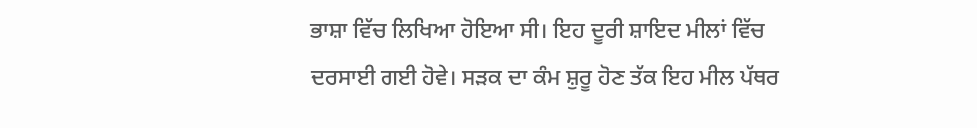ਭਾਸ਼ਾ ਵਿੱਚ ਲਿਖਿਆ ਹੋਇਆ ਸੀ। ਇਹ ਦੂਰੀ ਸ਼ਾਇਦ ਮੀਲਾਂ ਵਿੱਚ ਦਰਸਾਈ ਗਈ ਹੋਵੇ। ਸੜਕ ਦਾ ਕੰਮ ਸ਼ੁਰੂ ਹੋਣ ਤੱਕ ਇਹ ਮੀਲ ਪੱਥਰ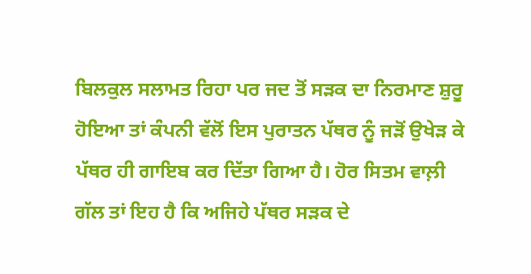ਬਿਲਕੁਲ ਸਲਾਮਤ ਰਿਹਾ ਪਰ ਜਦ ਤੋਂ ਸੜਕ ਦਾ ਨਿਰਮਾਣ ਸ਼ੁਰੂ ਹੋਇਆ ਤਾਂ ਕੰਪਨੀ ਵੱਲੋਂ ਇਸ ਪੁਰਾਤਨ ਪੱਥਰ ਨੂੰ ਜੜੋਂ ਉਖੇੜ ਕੇ ਪੱਥਰ ਹੀ ਗਾਇਬ ਕਰ ਦਿੱਤਾ ਗਿਆ ਹੈ। ਹੋਰ ਸਿਤਮ ਵਾਲ਼ੀ ਗੱਲ ਤਾਂ ਇਹ ਹੈ ਕਿ ਅਜਿਹੇ ਪੱਥਰ ਸੜਕ ਦੇ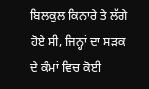ਬਿਲਕੁਲ ਕਿਨਾਰੇ ਤੇ ਲੱਗੇ ਹੋਏ ਸੀ, ਜਿਨ੍ਹਾਂ ਦਾ ਸੜਕ ਦੇ ਕੰਮਾਂ ਵਿਚ ਕੋਈ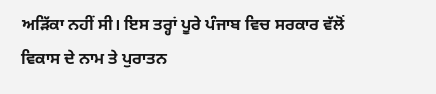ਅੜਿੱਕਾ ਨਹੀਂ ਸੀ। ਇਸ ਤਰ੍ਹਾਂ ਪੂਰੇ ਪੰਜਾਬ ਵਿਚ ਸਰਕਾਰ ਵੱਲੋਂ ਵਿਕਾਸ ਦੇ ਨਾਮ ਤੇ ਪੁਰਾਤਨ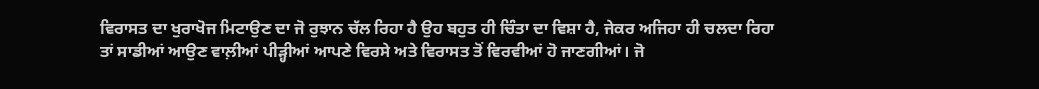ਵਿਰਾਸਤ ਦਾ ਖੁਰਾਖੋਜ ਮਿਟਾਉਣ ਦਾ ਜੋ ਰੁਝਾਨ ਚੱਲ ਰਿਹਾ ਹੈ ਉਹ ਬਹੁਤ ਹੀ ਚਿੰਤਾ ਦਾ ਵਿਸ਼ਾ ਹੈ, ਜੇਕਰ ਅਜਿਹਾ ਹੀ ਚਲਦਾ ਰਿਹਾ ਤਾਂ ਸਾਡੀਆਂ ਆਉਣ ਵਾਲ਼ੀਆਂ ਪੀੜ੍ਹੀਆਂ ਆਪਣੇ ਵਿਰਸੇ ਅਤੇ ਵਿਰਾਸਤ ਤੋਂ ਵਿਰਵੀਆਂ ਹੋ ਜਾਣਗੀਆਂ। ਜੋ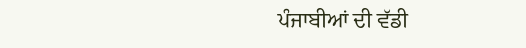ਪੰਜਾਬੀਆਂ ਦੀ ਵੱਡੀ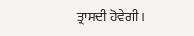ਤ੍ਰਾਸਦੀ ਹੋਵੇਗੀ।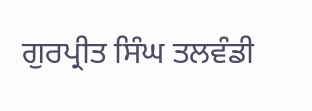ਗੁਰਪ੍ਰੀਤ ਸਿੰਘ ਤਲਵੰਡੀ